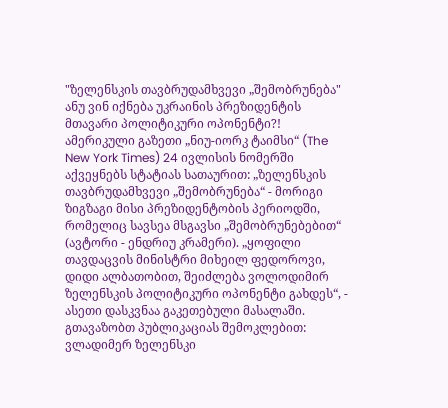"ზელენსკის თავბრუდამხვევი „შემობრუნება" ანუ ვინ იქნება უკრაინის პრეზიდენტის მთავარი პოლიტიკური ოპონენტი?!
ამერიკული გაზეთი „ნიუ-იორკ ტაიმსი“ (The New York Times) 24 ივლისის ნომერში აქვეყნებს სტატიას სათაურით: „ზელენსკის თავბრუდამხვევი „შემობრუნება“ - მორიგი ზიგზაგი მისი პრეზიდენტობის პერიოდში, რომელიც სავსეა მსგავსი „შემობრუნებებით“ (ავტორი - ენდრიუ კრამერი). „ყოფილი თავდაცვის მინისტრი მიხეილ ფედოროვი, დიდი ალბათობით, შეიძლება ვოლოდიმირ ზელენსკის პოლიტიკური ოპონენტი გახდეს“, - ასეთი დასკვნაა გაკეთებული მასალაში.
გთავაზობთ პუბლიკაციას შემოკლებით:
ვლადიმერ ზელენსკი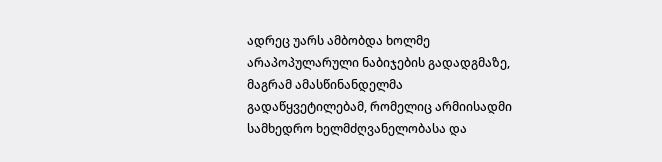ადრეც უარს ამბობდა ხოლმე არაპოპულარული ნაბიჯების გადადგმაზე, მაგრამ ამასწინანდელმა გადაწყვეტილებამ, რომელიც არმიისადმი სამხედრო ხელმძღვანელობასა და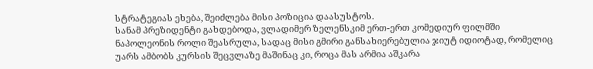სტრატეგიას ეხება, შეიძლება მისი პოზიცია დაასუსტოს.
სანამ პრეზიდენტი გახდებოდა, ვლადიმერ ზელენსკიმ ერთ-ერთ კომედიურ ფილმში ნაპოლეონის როლი შეასრულა, სადაც მისი გმირი განსახიერებულია ჯიუტ იდიოტად, რომელიც უარს ამბობს კურსის შეცვლაზე მაშინაც კი, როცა მას არმია აშკარა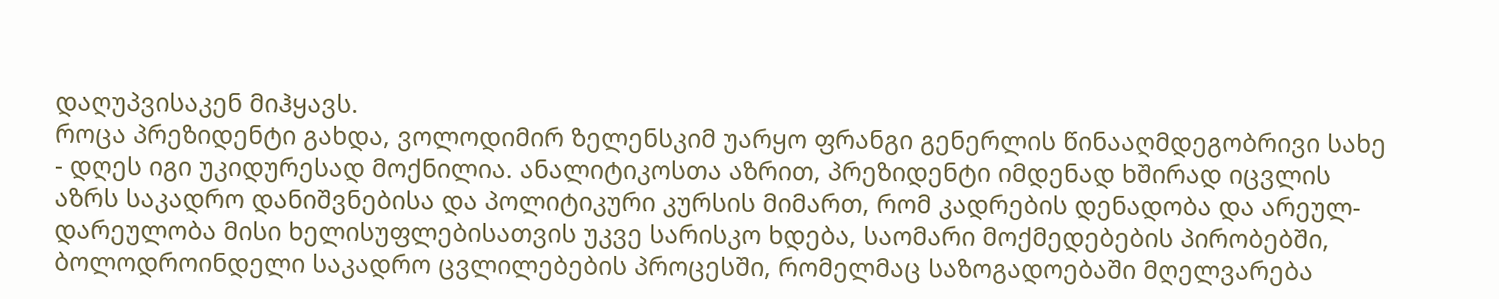დაღუპვისაკენ მიჰყავს.
როცა პრეზიდენტი გახდა, ვოლოდიმირ ზელენსკიმ უარყო ფრანგი გენერლის წინააღმდეგობრივი სახე - დღეს იგი უკიდურესად მოქნილია. ანალიტიკოსთა აზრით, პრეზიდენტი იმდენად ხშირად იცვლის აზრს საკადრო დანიშვნებისა და პოლიტიკური კურსის მიმართ, რომ კადრების დენადობა და არეულ-დარეულობა მისი ხელისუფლებისათვის უკვე სარისკო ხდება, საომარი მოქმედებების პირობებში,
ბოლოდროინდელი საკადრო ცვლილებების პროცესში, რომელმაც საზოგადოებაში მღელვარება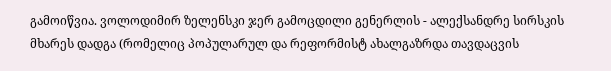გამოიწვია. ვოლოდიმირ ზელენსკი ჯერ გამოცდილი გენერლის - ალექსანდრე სირსკის მხარეს დადგა (რომელიც პოპულარულ და რეფორმისტ ახალგაზრდა თავდაცვის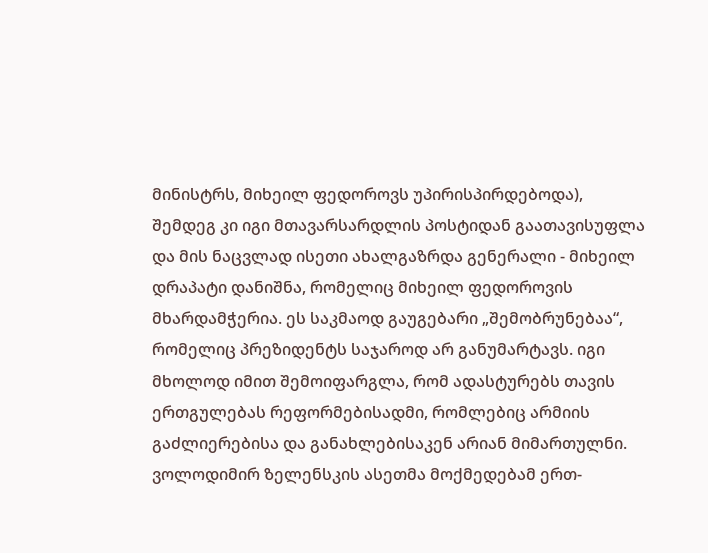მინისტრს, მიხეილ ფედოროვს უპირისპირდებოდა), შემდეგ კი იგი მთავარსარდლის პოსტიდან გაათავისუფლა და მის ნაცვლად ისეთი ახალგაზრდა გენერალი - მიხეილ დრაპატი დანიშნა, რომელიც მიხეილ ფედოროვის მხარდამჭერია. ეს საკმაოდ გაუგებარი „შემობრუნებაა“, რომელიც პრეზიდენტს საჯაროდ არ განუმარტავს. იგი მხოლოდ იმით შემოიფარგლა, რომ ადასტურებს თავის ერთგულებას რეფორმებისადმი, რომლებიც არმიის გაძლიერებისა და განახლებისაკენ არიან მიმართულნი.
ვოლოდიმირ ზელენსკის ასეთმა მოქმედებამ ერთ-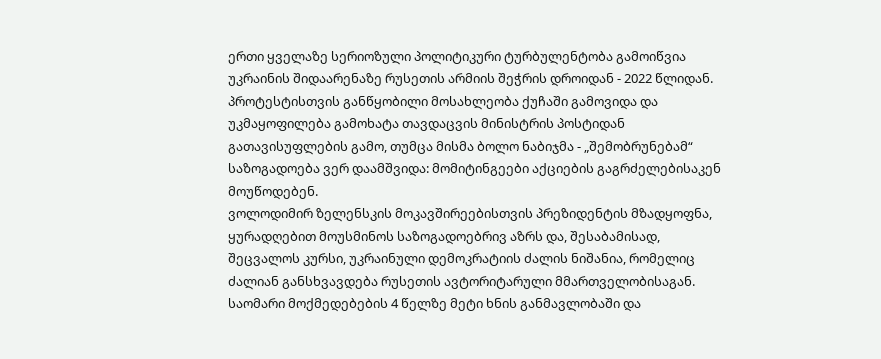ერთი ყველაზე სერიოზული პოლიტიკური ტურბულენტობა გამოიწვია უკრაინის შიდაარენაზე რუსეთის არმიის შეჭრის დროიდან - 2022 წლიდან. პროტესტისთვის განწყობილი მოსახლეობა ქუჩაში გამოვიდა და უკმაყოფილება გამოხატა თავდაცვის მინისტრის პოსტიდან გათავისუფლების გამო, თუმცა მისმა ბოლო ნაბიჯმა - „შემობრუნებამ“ საზოგადოება ვერ დაამშვიდა: მომიტინგეები აქციების გაგრძელებისაკენ მოუწოდებენ.
ვოლოდიმირ ზელენსკის მოკავშირეებისთვის პრეზიდენტის მზადყოფნა, ყურადღებით მოუსმინოს საზოგადოებრივ აზრს და, შესაბამისად, შეცვალოს კურსი, უკრაინული დემოკრატიის ძალის ნიშანია, რომელიც ძალიან განსხვავდება რუსეთის ავტორიტარული მმართველობისაგან. საომარი მოქმედებების 4 წელზე მეტი ხნის განმავლობაში და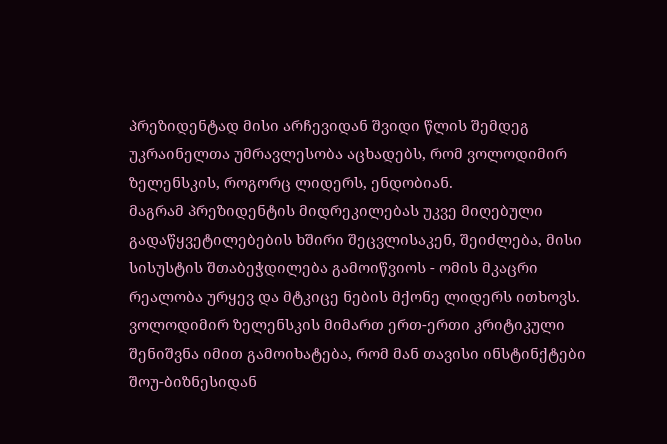პრეზიდენტად მისი არჩევიდან შვიდი წლის შემდეგ უკრაინელთა უმრავლესობა აცხადებს, რომ ვოლოდიმირ ზელენსკის, როგორც ლიდერს, ენდობიან.
მაგრამ პრეზიდენტის მიდრეკილებას უკვე მიღებული გადაწყვეტილებების ხშირი შეცვლისაკენ, შეიძლება, მისი სისუსტის შთაბეჭდილება გამოიწვიოს - ომის მკაცრი რეალობა ურყევ და მტკიცე ნების მქონე ლიდერს ითხოვს. ვოლოდიმირ ზელენსკის მიმართ ერთ-ერთი კრიტიკული შენიშვნა იმით გამოიხატება, რომ მან თავისი ინსტინქტები შოუ-ბიზნესიდან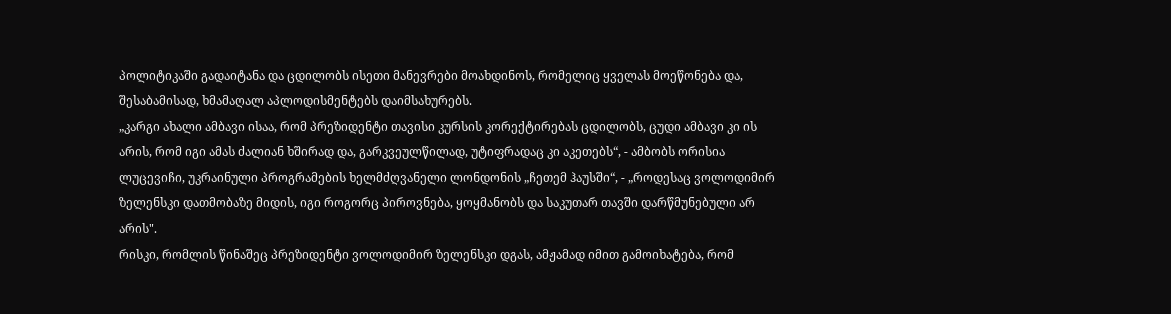პოლიტიკაში გადაიტანა და ცდილობს ისეთი მანევრები მოახდინოს, რომელიც ყველას მოეწონება და, შესაბამისად, ხმამაღალ აპლოდისმენტებს დაიმსახურებს.
„კარგი ახალი ამბავი ისაა, რომ პრეზიდენტი თავისი კურსის კორექტირებას ცდილობს, ცუდი ამბავი კი ის არის, რომ იგი ამას ძალიან ხშირად და, გარკვეულწილად, უტიფრადაც კი აკეთებს“, - ამბობს ორისია ლუცევიჩი, უკრაინული პროგრამების ხელმძღვანელი ლონდონის „ჩეთემ ჰაუსში“, - „როდესაც ვოლოდიმირ ზელენსკი დათმობაზე მიდის, იგი როგორც პიროვნება, ყოყმანობს და საკუთარ თავში დარწმუნებული არ არის".
რისკი, რომლის წინაშეც პრეზიდენტი ვოლოდიმირ ზელენსკი დგას, ამჟამად იმით გამოიხატება, რომ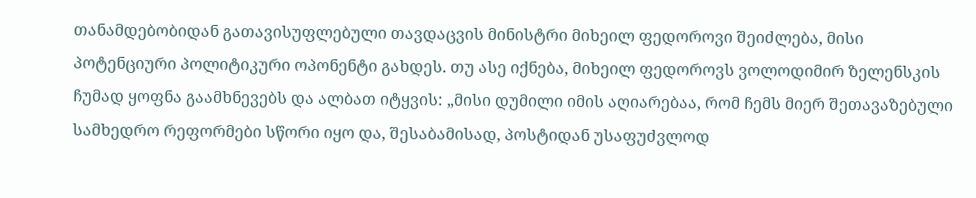თანამდებობიდან გათავისუფლებული თავდაცვის მინისტრი მიხეილ ფედოროვი შეიძლება, მისი პოტენციური პოლიტიკური ოპონენტი გახდეს. თუ ასე იქნება, მიხეილ ფედოროვს ვოლოდიმირ ზელენსკის ჩუმად ყოფნა გაამხნევებს და ალბათ იტყვის: „მისი დუმილი იმის აღიარებაა, რომ ჩემს მიერ შეთავაზებული სამხედრო რეფორმები სწორი იყო და, შესაბამისად, პოსტიდან უსაფუძვლოდ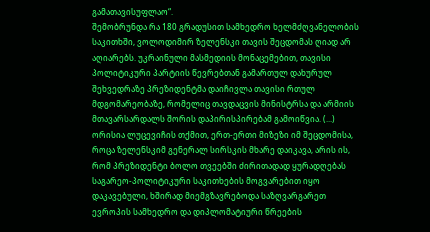გამათავისუფლაო“.
შემობრუნდა რა 180 გრადუსით სამხედრო ხელმძღვანელობის საკითხში, ვოლოდიმირ ზელენსკი თავის შეცდომას ღიად არ აღიარებს. უკრაინული მასმედიის მონაცემებით, თავისი პოლიტიკური პარტიის წევრებთან გამართულ დახურულ შეხვედრაზე პრეზიდენტმა დაიჩივლა თავისი რთულ მდგომარეობაზე, რომელიც თავდაცვის მინისტრსა და არმიის მთავარსარდალს შორის დაპირისპირებამ გამოიწვია. (...)
ორისია ლუცევიჩის თქმით, ერთ-ერთი მიზეზი იმ შეცდომისა, როცა ზელენსკიმ გენერალ სირსკის მხარე დაიკავა, არის ის, რომ პრეზიდენტი ბოლო თვეებში ძირითადად ყურადღებას საგარეო-პოლიტიკური საკითხების მოგვარებით იყო დაკავებული, ხშირად მიემგზავრებოდა საზღვარგარეთ ევროპის სამხედრო და დიპლომატიური წრეების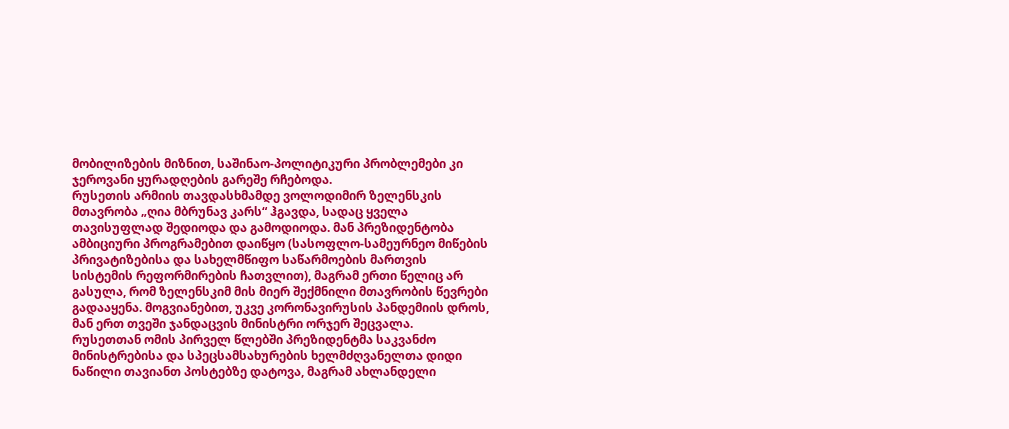მობილიზების მიზნით, საშინაო-პოლიტიკური პრობლემები კი ჯეროვანი ყურადღების გარეშე რჩებოდა.
რუსეთის არმიის თავდასხმამდე ვოლოდიმირ ზელენსკის მთავრობა „ღია მბრუნავ კარს“ ჰგავდა, სადაც ყველა თავისუფლად შედიოდა და გამოდიოდა. მან პრეზიდენტობა ამბიციური პროგრამებით დაიწყო (სასოფლო-სამეურნეო მიწების პრივატიზებისა და სახელმწიფო საწარმოების მართვის სისტემის რეფორმირების ჩათვლით), მაგრამ ერთი წელიც არ გასულა, რომ ზელენსკიმ მის მიერ შექმნილი მთავრობის წევრები გადააყენა. მოგვიანებით, უკვე კორონავირუსის პანდემიის დროს, მან ერთ თვეში ჯანდაცვის მინისტრი ორჯერ შეცვალა.
რუსეთთან ომის პირველ წლებში პრეზიდენტმა საკვანძო მინისტრებისა და სპეცსამსახურების ხელმძღვანელთა დიდი ნაწილი თავიანთ პოსტებზე დატოვა, მაგრამ ახლანდელი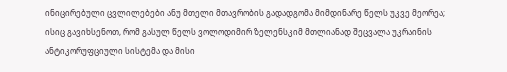ინიცირებული ცვლილებები ანუ მთელი მთავრობის გადადგომა მიმდინარე წელს უკვე მეორეა;
ისიც გავიხსენოთ, რომ გასულ წელს ვოლოდიმირ ზელენსკიმ მთლიანად შეცვალა უკრაინის ანტიკორუფციული სისტემა და მისი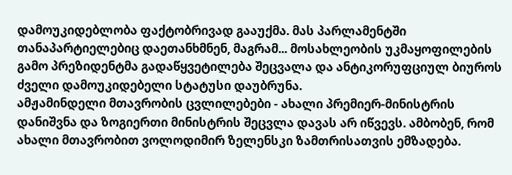დამოუკიდებლობა ფაქტობრივად გააუქმა. მას პარლამენტში თანაპარტიელებიც დაეთანხმნენ, მაგრამ... მოსახლეობის უკმაყოფილების გამო პრეზიდენტმა გადაწყვეტილება შეცვალა და ანტიკორუფციულ ბიუროს ძველი დამოუკიდებელი სტატუსი დაუბრუნა.
ამჟამინდელი მთავრობის ცვლილებები - ახალი პრემიერ-მინისტრის დანიშვნა და ზოგიერთი მინისტრის შეცვლა დავას არ იწვევს. ამბობენ, რომ ახალი მთავრობით ვოლოდიმირ ზელენსკი ზამთრისათვის ემზადება.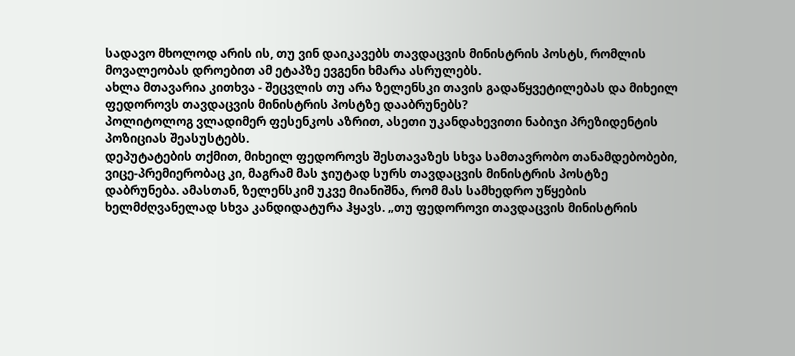სადავო მხოლოდ არის ის, თუ ვინ დაიკავებს თავდაცვის მინისტრის პოსტს, რომლის მოვალეობას დროებით ამ ეტაპზე ევგენი ხმარა ასრულებს.
ახლა მთავარია კითხვა - შეცვლის თუ არა ზელენსკი თავის გადაწყვეტილებას და მიხეილ ფედოროვს თავდაცვის მინისტრის პოსტზე დააბრუნებს?
პოლიტოლოგ ვლადიმერ ფესენკოს აზრით, ასეთი უკანდახევითი ნაბიჯი პრეზიდენტის პოზიციას შეასუსტებს.
დეპუტატების თქმით, მიხეილ ფედოროვს შესთავაზეს სხვა სამთავრობო თანამდებობები, ვიცე-პრემიერობაც კი, მაგრამ მას ჯიუტად სურს თავდაცვის მინისტრის პოსტზე დაბრუნება. ამასთან, ზელენსკიმ უკვე მიანიშნა, რომ მას სამხედრო უწყების ხელმძღვანელად სხვა კანდიდატურა ჰყავს. „თუ ფედოროვი თავდაცვის მინისტრის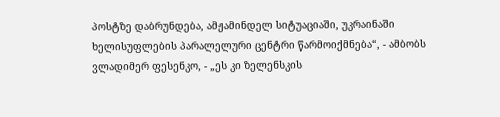პოსტზე დაბრუნდება, ამჟამინდელ სიტუაციაში, უკრაინაში ხელისუფლების პარალელური ცენტრი წარმოიქმნება“, - ამბობს ვლადიმერ ფესენკო, - „ეს კი ზელენსკის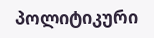პოლიტიკური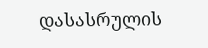დასასრულის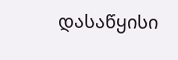დასაწყისი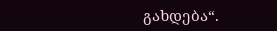გახდება“.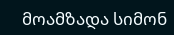მოამზადა სიმონ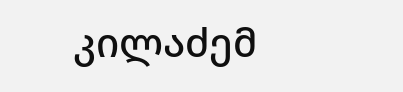კილაძემ